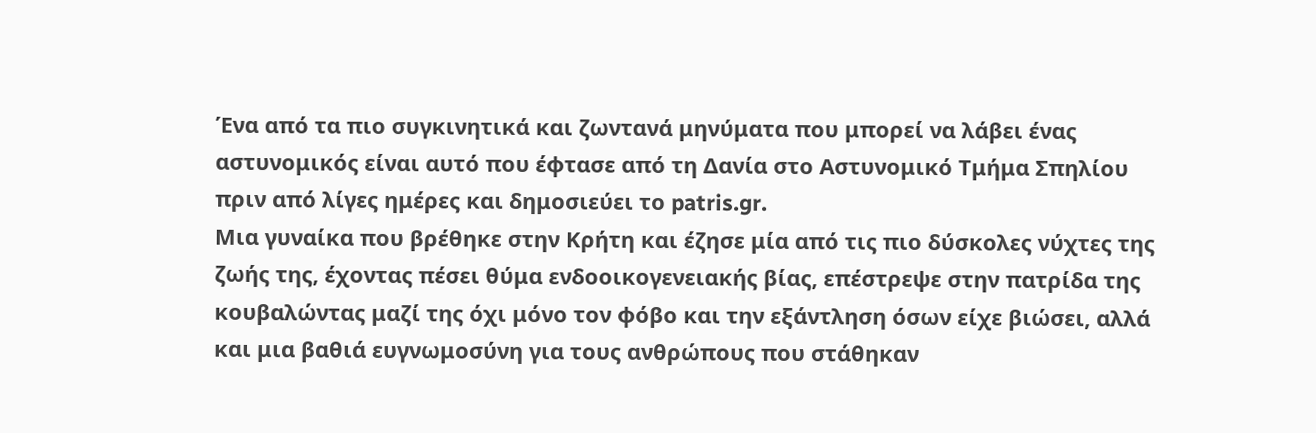Ένα από τα πιο συγκινητικά και ζωντανά μηνύματα που μπορεί να λάβει ένας αστυνομικός είναι αυτό που έφτασε από τη Δανία στο Αστυνομικό Τμήμα Σπηλίου πριν από λίγες ημέρες και δημοσιεύει το patris.gr.
Μια γυναίκα που βρέθηκε στην Κρήτη και έζησε μία από τις πιο δύσκολες νύχτες της ζωής της, έχοντας πέσει θύμα ενδοοικογενειακής βίας, επέστρεψε στην πατρίδα της κουβαλώντας μαζί της όχι μόνο τον φόβο και την εξάντληση όσων είχε βιώσει, αλλά και μια βαθιά ευγνωμοσύνη για τους ανθρώπους που στάθηκαν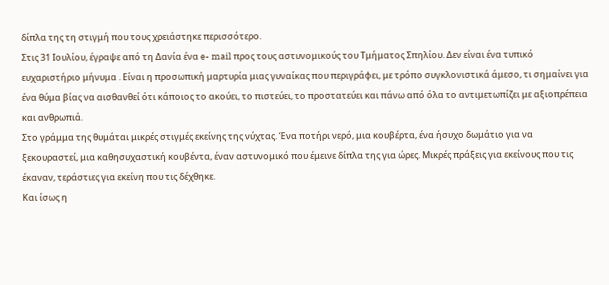δίπλα της τη στιγμή που τους χρειάστηκε περισσότερο.
Στις 31 Ιουλίου, έγραψε από τη Δανία ένα e- mail προς τους αστυνομικούς του Τμήματος Σπηλίου. Δεν είναι ένα τυπικό ευχαριστήριο μήνυμα . Είναι η προσωπική μαρτυρία μιας γυναίκας που περιγράφει, με τρόπο συγκλονιστικά άμεσο, τι σημαίνει για ένα θύμα βίας να αισθανθεί ότι κάποιος το ακούει, το πιστεύει, το προστατεύει και πάνω από όλα το αντιμετωπίζει με αξιοπρέπεια και ανθρωπιά.
Στο γράμμα της θυμάται μικρές στιγμές εκείνης της νύχτας. Ένα ποτήρι νερό, μια κουβέρτα, ένα ήσυχο δωμάτιο για να ξεκουραστεί, μια καθησυχαστική κουβέντα, έναν αστυνομικό που έμεινε δίπλα της για ώρες. Μικρές πράξεις για εκείνους που τις έκαναν, τεράστιες για εκείνη που τις δέχθηκε.
Και ίσως η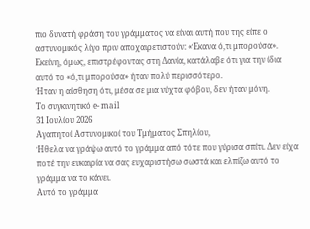πιο δυνατή φράση του γράμματος να είναι αυτή που της είπε ο αστυνομικός λίγο πριν αποχαιρετιστούν: «Έκανα ό,τι μπορούσα».
Εκείνη, όμως, επιστρέφοντας στη Δανία, κατάλαβε ότι για την ίδια αυτό το «ό,τι μπορούσα» ήταν πολύ περισσότερο.
Ήταν η αίσθηση ότι, μέσα σε μια νύχτα φόβου, δεν ήταν μόνη.
Το συγκινητικό e- mail
31 Ιουλίου 2026
Αγαπητοί Αστυνομικοί του Τμήματος Σπηλίου,
Ήθελα να γράψω αυτό το γράμμα από τότε που γύρισα σπίτι. Δεν είχα ποτέ την ευκαιρία να σας ευχαριστήσω σωστά και ελπίζω αυτό το γράμμα να το κάνει.
Αυτό το γράμμα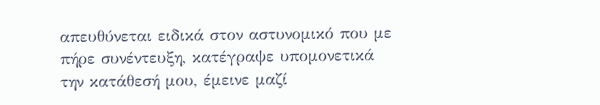απευθύνεται ειδικά στον αστυνομικό που με πήρε συνέντευξη, κατέγραψε υπομονετικά την κατάθεσή μου, έμεινε μαζί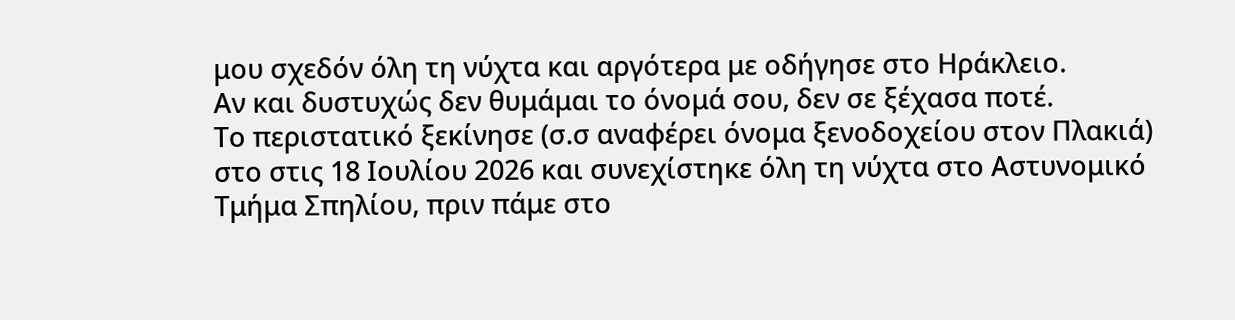μου σχεδόν όλη τη νύχτα και αργότερα με οδήγησε στο Ηράκλειο.
Αν και δυστυχώς δεν θυμάμαι το όνομά σου, δεν σε ξέχασα ποτέ.
Το περιστατικό ξεκίνησε (σ.σ αναφέρει όνομα ξενοδοχείου στον Πλακιά) στο στις 18 Ιουλίου 2026 και συνεχίστηκε όλη τη νύχτα στο Αστυνομικό Τμήμα Σπηλίου, πριν πάμε στο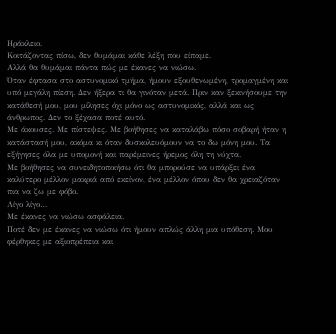Ηράκλειο.
Κοιτάζοντας πίσω, δεν θυμάμαι κάθε λέξη που είπαμε.
Αλλά θα θυμάμαι πάντα πώς με έκανες να νιώσω.
Όταν έφτασα στο αστυνομικό τμήμα, ήμουν εξουθενωμένη, τρομαγμένη και υπό μεγάλη πίεση. Δεν ήξερα τι θα γινόταν μετά. Πριν καν ξεκινήσουμε την κατάθεσή μου, μου μίλησες όχι μόνο ως αστυνομικός, αλλά και ως άνθρωπος. Δεν το ξέχασα ποτέ αυτό.
Με άκουσες. Με πίστεψες. Με βοήθησες να καταλάβω πόσο σοβαρή ήταν η κατάστασή μου, ακόμα κι όταν δυσκολευόμουν να το δω μόνη μου. Τα εξήγησες όλα με υπομονή και παρέμεινες ήρεμος όλη τη νύχτα.
Με βοήθησες να συνειδητοποιήσω ότι θα μπορούσε να υπάρξει ένα καλύτερο μέλλον μακριά από εκείνον, ένα μέλλον όπου δεν θα χρειαζόταν πια να ζω με φόβο.
Λίγο λίγο…
Με έκανες να νιώσω ασφάλεια.
Ποτέ δεν με έκανες να νιώσω ότι ήμουν απλώς άλλη μια υπόθεση. Μου φέρθηκες με αξιοπρέπεια και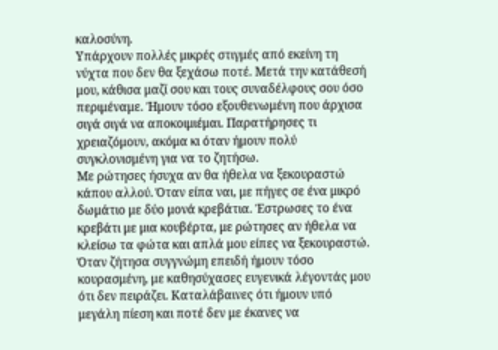καλοσύνη.
Υπάρχουν πολλές μικρές στιγμές από εκείνη τη νύχτα που δεν θα ξεχάσω ποτέ. Μετά την κατάθεσή μου, κάθισα μαζί σου και τους συναδέλφους σου όσο περιμέναμε. Ήμουν τόσο εξουθενωμένη που άρχισα σιγά σιγά να αποκοιμιέμαι. Παρατήρησες τι χρειαζόμουν, ακόμα κι όταν ήμουν πολύ συγκλονισμένη για να το ζητήσω.
Με ρώτησες ήσυχα αν θα ήθελα να ξεκουραστώ κάπου αλλού. Όταν είπα ναι, με πήγες σε ένα μικρό δωμάτιο με δύο μονά κρεβάτια. Έστρωσες το ένα κρεβάτι με μια κουβέρτα, με ρώτησες αν ήθελα να κλείσω τα φώτα και απλά μου είπες να ξεκουραστώ.
Όταν ζήτησα συγγνώμη επειδή ήμουν τόσο κουρασμένη, με καθησύχασες ευγενικά λέγοντάς μου ότι δεν πειράζει. Καταλάβαινες ότι ήμουν υπό μεγάλη πίεση και ποτέ δεν με έκανες να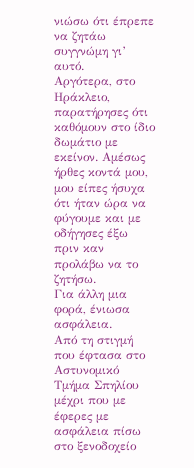νιώσω ότι έπρεπε να ζητάω συγγνώμη γι’ αυτό.
Αργότερα, στο Ηράκλειο, παρατήρησες ότι καθόμουν στο ίδιο δωμάτιο με εκείνον. Αμέσως ήρθες κοντά μου, μου είπες ήσυχα ότι ήταν ώρα να φύγουμε και με οδήγησες έξω πριν καν προλάβω να το ζητήσω.
Για άλλη μια φορά, ένιωσα ασφάλεια.
Από τη στιγμή που έφτασα στο Αστυνομικό Τμήμα Σπηλίου μέχρι που με έφερες με ασφάλεια πίσω στο ξενοδοχείο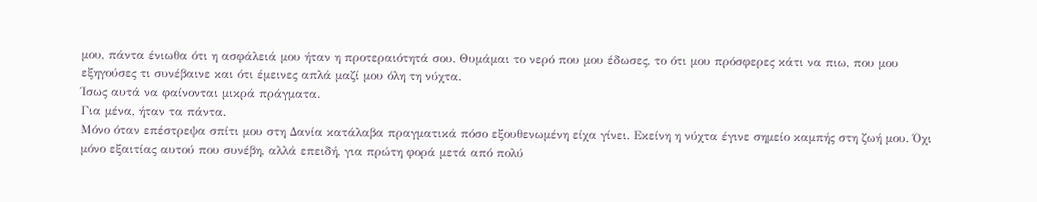μου, πάντα ένιωθα ότι η ασφάλειά μου ήταν η προτεραιότητά σου. Θυμάμαι το νερό που μου έδωσες, το ότι μου πρόσφερες κάτι να πιω, που μου εξηγούσες τι συνέβαινε και ότι έμεινες απλά μαζί μου όλη τη νύχτα.
Ίσως αυτά να φαίνονται μικρά πράγματα.
Για μένα, ήταν τα πάντα.
Μόνο όταν επέστρεψα σπίτι μου στη Δανία κατάλαβα πραγματικά πόσο εξουθενωμένη είχα γίνει. Εκείνη η νύχτα έγινε σημείο καμπής στη ζωή μου. Όχι μόνο εξαιτίας αυτού που συνέβη, αλλά επειδή, για πρώτη φορά μετά από πολύ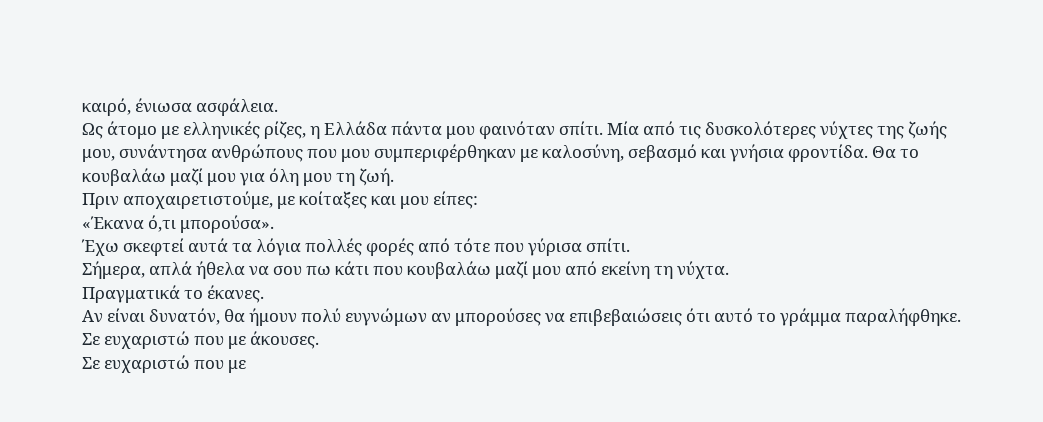καιρό, ένιωσα ασφάλεια.
Ως άτομο με ελληνικές ρίζες, η Ελλάδα πάντα μου φαινόταν σπίτι. Μία από τις δυσκολότερες νύχτες της ζωής μου, συνάντησα ανθρώπους που μου συμπεριφέρθηκαν με καλοσύνη, σεβασμό και γνήσια φροντίδα. Θα το κουβαλάω μαζί μου για όλη μου τη ζωή.
Πριν αποχαιρετιστούμε, με κοίταξες και μου είπες:
«Έκανα ό,τι μπορούσα».
Έχω σκεφτεί αυτά τα λόγια πολλές φορές από τότε που γύρισα σπίτι.
Σήμερα, απλά ήθελα να σου πω κάτι που κουβαλάω μαζί μου από εκείνη τη νύχτα.
Πραγματικά το έκανες.
Αν είναι δυνατόν, θα ήμουν πολύ ευγνώμων αν μπορούσες να επιβεβαιώσεις ότι αυτό το γράμμα παραλήφθηκε.
Σε ευχαριστώ που με άκουσες.
Σε ευχαριστώ που με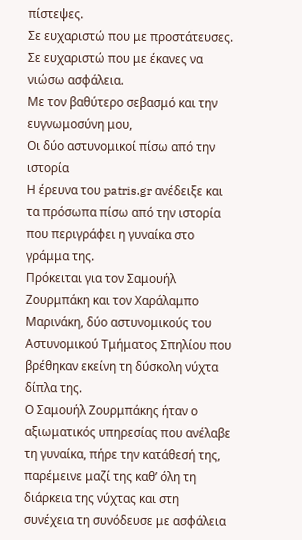πίστεψες.
Σε ευχαριστώ που με προστάτευσες.
Σε ευχαριστώ που με έκανες να νιώσω ασφάλεια.
Με τον βαθύτερο σεβασμό και την ευγνωμοσύνη μου,
Οι δύο αστυνομικοί πίσω από την ιστορία
Η έρευνα του patris.gr ανέδειξε και τα πρόσωπα πίσω από την ιστορία που περιγράφει η γυναίκα στο γράμμα της.
Πρόκειται για τον Σαμουήλ Ζουρμπάκη και τον Χαράλαμπο Μαρινάκη, δύο αστυνομικούς του Αστυνομικού Τμήματος Σπηλίου που βρέθηκαν εκείνη τη δύσκολη νύχτα δίπλα της.
Ο Σαμουήλ Ζουρμπάκης ήταν ο αξιωματικός υπηρεσίας που ανέλαβε τη γυναίκα, πήρε την κατάθεσή της, παρέμεινε μαζί της καθ’ όλη τη διάρκεια της νύχτας και στη συνέχεια τη συνόδευσε με ασφάλεια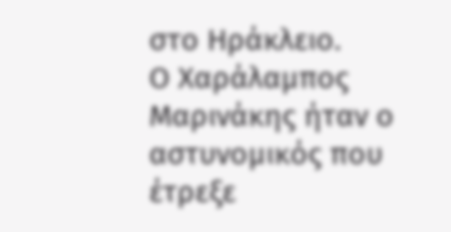στο Ηράκλειο.
Ο Χαράλαμπος Μαρινάκης ήταν ο αστυνομικός που έτρεξε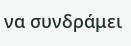να συνδράμει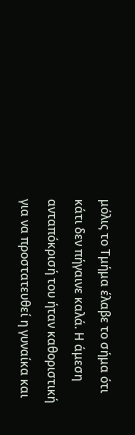μόλις το Τμήμα έλαβε το σήμα ότι κάτι δεν πήγαινε καλά. Η άμεση ανταπόκρισή του ήταν καθοριστική για να προστατευθεί η γυναίκα και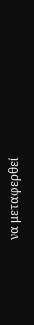να μεταφερθεί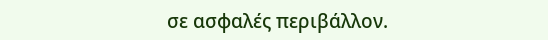σε ασφαλές περιβάλλον.